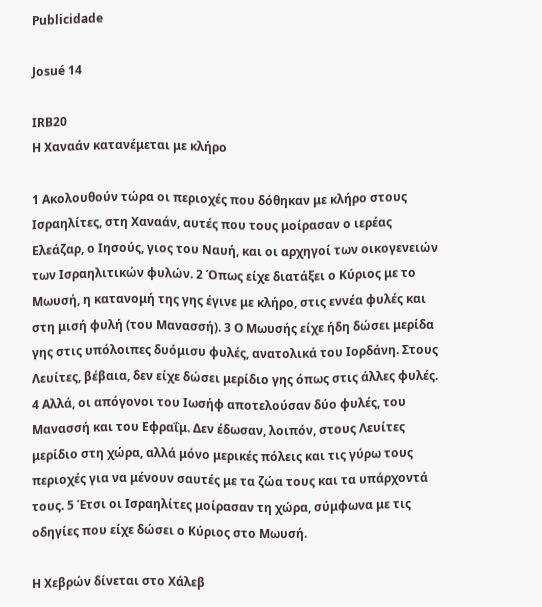Publicidade

Josué 14

IRB20
Η Χαναάν κατανέμεται με κλήρο

1 Ακολουθούν τώρα οι περιοχές που δόθηκαν με κλήρο στους Ισραηλίτες, στη Χαναάν, αυτές που τους μοίρασαν ο ιερέας Ελεάζαρ, ο Ιησούς, γιος του Ναυή, και οι αρχηγοί των οικογενειών των Ισραηλιτικών φυλών. 2 Όπως είχε διατάξει ο Κύριος με το Μωυσή, η κατανομή της γης έγινε με κλήρο, στις εννέα φυλές και στη μισή φυλή (του Μανασσή). 3 Ο Μωυσής είχε ήδη δώσει μερίδα γης στις υπόλοιπες δυόμισυ φυλές, ανατολικά του Ιορδάνη. Στους Λευίτες, βέβαια, δεν είχε δώσει μερίδιο γης όπως στις άλλες φυλές. 4 Αλλά, οι απόγονοι του Ιωσήφ αποτελούσαν δύο φυλές, του Μανασσή και του Εφραΐμ. Δεν έδωσαν, λοιπόν, στους Λευίτες μερίδιο στη χώρα, αλλά μόνο μερικές πόλεις και τις γύρω τους περιοχές για να μένουν σαυτές με τα ζώα τους και τα υπάρχοντά τους. 5 Έτσι οι Ισραηλίτες μοίρασαν τη χώρα, σύμφωνα με τις οδηγίες που είχε δώσει ο Κύριος στο Μωυσή.

Η Χεβρών δίνεται στο Χάλεβ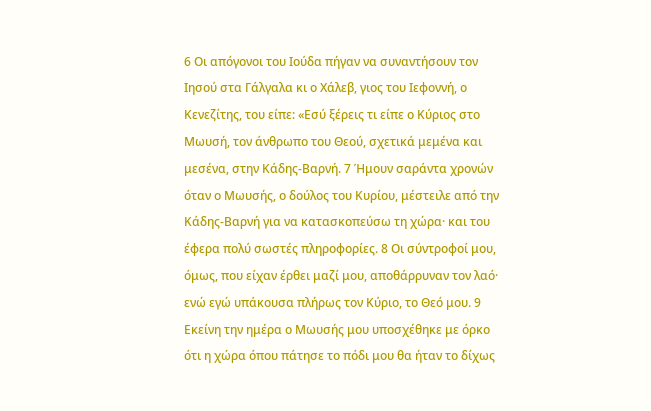6 Οι απόγονοι του Ιούδα πήγαν να συναντήσουν τον Ιησού στα Γάλγαλα κι ο Χάλεβ, γιος του Ιεφοννή, ο Κενεζίτης, του είπε: «Εσύ ξέρεις τι είπε ο Κύριος στο Μωυσή, τον άνθρωπο του Θεού, σχετικά μεμένα και μεσένα, στην Κάδης-Βαρνή. 7 Ήμουν σαράντα χρονών όταν ο Μωυσής, ο δούλος του Κυρίου, μέστειλε από την Κάδης-Βαρνή για να κατασκοπεύσω τη χώρα· και του έφερα πολύ σωστές πληροφορίες. 8 Οι σύντροφοί μου, όμως, που είχαν έρθει μαζί μου, αποθάρρυναν τον λαό· ενώ εγώ υπάκουσα πλήρως τον Κύριο, το Θεό μου. 9 Εκείνη την ημέρα ο Μωυσής μου υποσχέθηκε με όρκο ότι η χώρα όπου πάτησε το πόδι μου θα ήταν το δίχως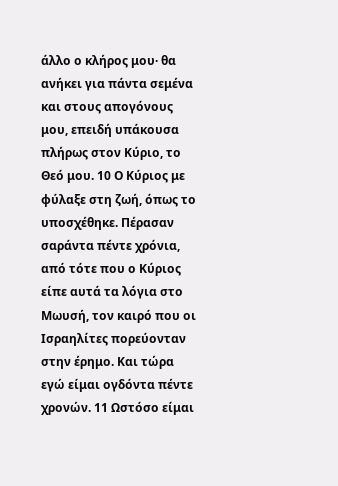άλλο ο κλήρος μου· θα ανήκει για πάντα σεμένα και στους απογόνους μου, επειδή υπάκουσα πλήρως στον Κύριο, το Θεό μου. 10 Ο Κύριος με φύλαξε στη ζωή, όπως το υποσχέθηκε. Πέρασαν σαράντα πέντε χρόνια, από τότε που ο Κύριος είπε αυτά τα λόγια στο Μωυσή, τον καιρό που οι Ισραηλίτες πορεύονταν στην έρημο. Και τώρα εγώ είμαι ογδόντα πέντε χρονών. 11 Ωστόσο είμαι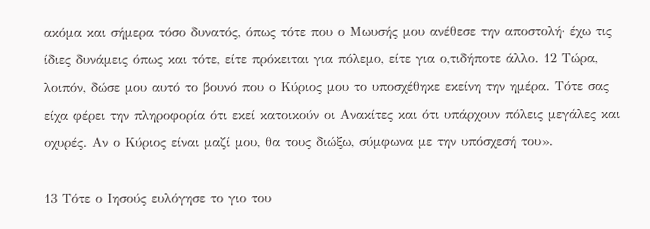ακόμα και σήμερα τόσο δυνατός, όπως τότε που ο Μωυσής μου ανέθεσε την αποστολή· έχω τις ίδιες δυνάμεις όπως και τότε, είτε πρόκειται για πόλεμο, είτε για ο,τιδήποτε άλλο. 12 Τώρα, λοιπόν, δώσε μου αυτό το βουνό που ο Κύριος μου το υποσχέθηκε εκείνη την ημέρα. Τότε σας είχα φέρει την πληροφορία ότι εκεί κατοικούν οι Ανακίτες και ότι υπάρχουν πόλεις μεγάλες και οχυρές. Αν ο Κύριος είναι μαζί μου, θα τους διώξω, σύμφωνα με την υπόσχεσή του».

13 Τότε ο Ιησούς ευλόγησε το γιο του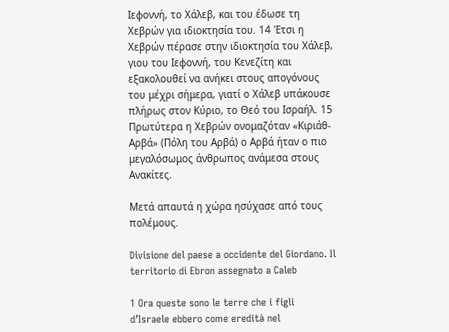Ιεφοννή, το Χάλεβ, και του έδωσε τη Χεβρών για ιδιοκτησία του. 14 Έτσι η Χεβρών πέρασε στην ιδιοκτησία του Χάλεβ, γιου του Ιεφοννή, του Κενεζίτη και εξακολουθεί να ανήκει στους απογόνους του μέχρι σήμερα, γιατί ο Χάλεβ υπάκουσε πλήρως στον Κύριο, το Θεό του Ισραήλ. 15 Πρωτύτερα η Χεβρών ονομαζόταν «Κιριάθ-Αρβά» (Πόλη του Αρβά) ο Αρβά ήταν ο πιο μεγαλόσωμος άνθρωπος ανάμεσα στους Ανακίτες.

Μετά απαυτά η χώρα ησύχασε από τους πολέμους.

Divisione del paese a occidente del Giordano. Il territorio di Ebron assegnato a Caleb

1 Ora queste sono le terre che i figli d’Israele ebbero come eredità nel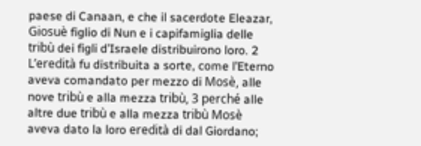paese di Canaan, e che il sacerdote Eleazar, Giosuè figlio di Nun e i capifamiglia delle tribù dei figli d’Israele distribuirono loro. 2 L’eredità fu distribuita a sorte, come l’Eterno aveva comandato per mezzo di Mosè, alle nove tribù e alla mezza tribù, 3 perché alle altre due tribù e alla mezza tribù Mosè aveva dato la loro eredità di dal Giordano;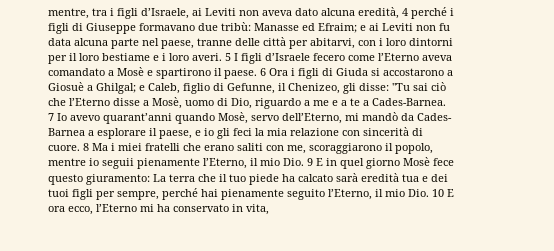mentre, tra i figli d’Israele, ai Leviti non aveva dato alcuna eredità, 4 perché i figli di Giuseppe formavano due tribù: Manasse ed Efraim; e ai Leviti non fu data alcuna parte nel paese, tranne delle città per abitarvi, con i loro dintorni per il loro bestiame e i loro averi. 5 I figli d’Israele fecero come l’Eterno aveva comandato a Mosè e spartirono il paese. 6 Ora i figli di Giuda si accostarono a Giosuè a Ghilgal; e Caleb, figlio di Gefunne, il Chenizeo, gli disse: "Tu sai ciò che l’Eterno disse a Mosè, uomo di Dio, riguardo a me e a te a Cades-Barnea. 7 Io avevo quarant’anni quando Mosè, servo dell’Eterno, mi mandò da Cades-Barnea a esplorare il paese, e io gli feci la mia relazione con sincerità di cuore. 8 Ma i miei fratelli che erano saliti con me, scoraggiarono il popolo, mentre io seguii pienamente l’Eterno, il mio Dio. 9 E in quel giorno Mosè fece questo giuramento: La terra che il tuo piede ha calcato sarà eredità tua e dei tuoi figli per sempre, perché hai pienamente seguito l’Eterno, il mio Dio. 10 E ora ecco, l’Eterno mi ha conservato in vita,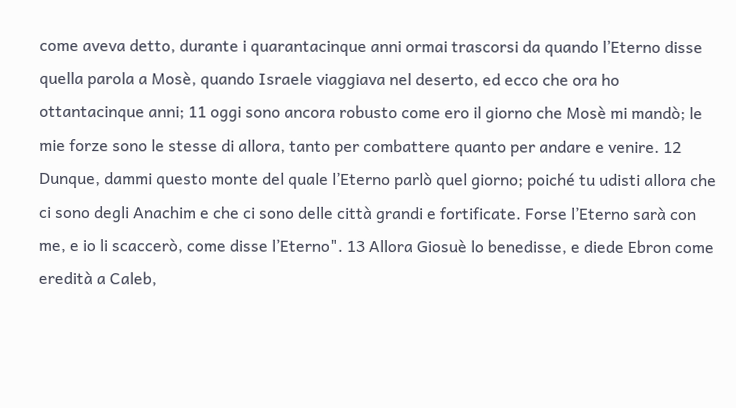come aveva detto, durante i quarantacinque anni ormai trascorsi da quando l’Eterno disse quella parola a Mosè, quando Israele viaggiava nel deserto, ed ecco che ora ho ottantacinque anni; 11 oggi sono ancora robusto come ero il giorno che Mosè mi mandò; le mie forze sono le stesse di allora, tanto per combattere quanto per andare e venire. 12 Dunque, dammi questo monte del quale l’Eterno parlò quel giorno; poiché tu udisti allora che ci sono degli Anachim e che ci sono delle città grandi e fortificate. Forse l’Eterno sarà con me, e io li scaccerò, come disse l’Eterno". 13 Allora Giosuè lo benedisse, e diede Ebron come eredità a Caleb,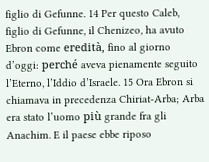figlio di Gefunne. 14 Per questo Caleb, figlio di Gefunne, il Chenizeo, ha avuto Ebron come eredità, fino al giorno d’oggi: perché aveva pienamente seguito l’Eterno, l’Iddio d’Israele. 15 Ora Ebron si chiamava in precedenza Chiriat-Arba; Arba era stato l’uomo più grande fra gli Anachim. E il paese ebbe riposo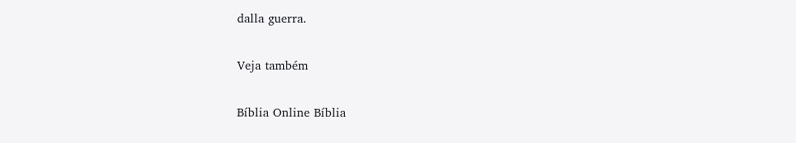dalla guerra.

Veja também

Bíblia Online Bíblia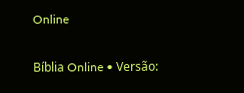Online

Bíblia Online • Versão: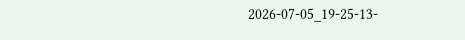2026-07-05_19-25-13-